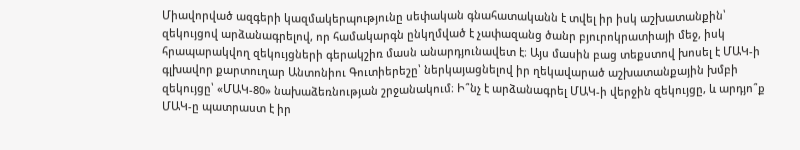Միավորված ազգերի կազմակերպությունը սեփական գնահատականն է տվել իր իսկ աշխատանքին՝ զեկույցով արձանագրելով, որ համակարգն ընկղմված է չափազանց ծանր բյուրոկրատիայի մեջ, իսկ հրապարակվող զեկույցների գերակշիռ մասն անարդյունավետ է։ Այս մասին բաց տեքստով խոսել է ՄԱԿ-ի գլխավոր քարտուղար Անտոնիու Գուտիերեշը՝ ներկայացնելով իր ղեկավարած աշխատանքային խմբի զեկույցը՝ «ՄԱԿ-80» նախաձեռնության շրջանակում։ Ի՞նչ է արձանագրել ՄԱԿ-ի վերջին զեկույցը, և արդյո՞ք ՄԱԿ-ը պատրաստ է իր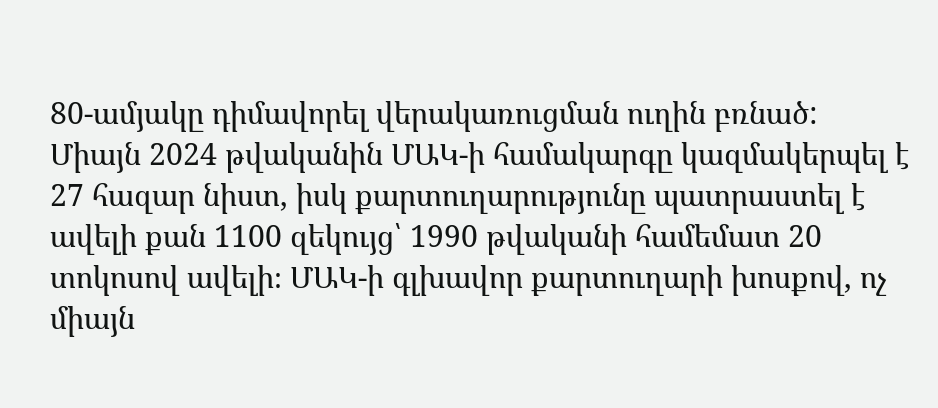80-ամյակը դիմավորել վերակառուցման ուղին բռնած:
Միայն 2024 թվականին ՄԱԿ-ի համակարգը կազմակերպել է 27 հազար նիստ, իսկ քարտուղարությունը պատրաստել է ավելի քան 1100 զեկույց՝ 1990 թվականի համեմատ 20 տոկոսով ավելի։ ՄԱԿ-ի գլխավոր քարտուղարի խոսքով, ոչ միայն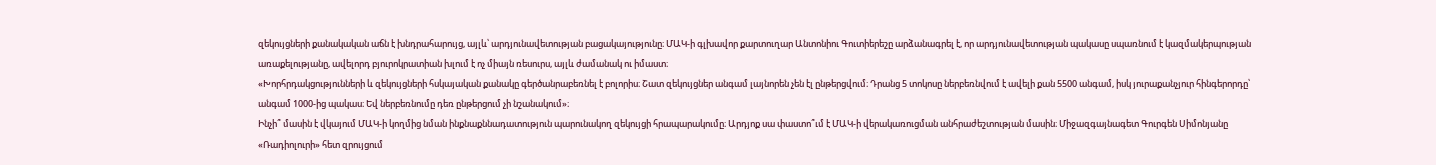զեկույցների քանակական աճն է խնդրահարույց, այլև՝ արդյունավետության բացակայությունը։ ՄԱԿ-ի գլխավոր քարտուղար Անտոնիու Գուտիերեշը արձանագրել է, որ արդյունավետության պակասը սպառնում է կազմակերպության առաքելությանը, ավելորդ բյուրոկրատիան խլում է ոչ միայն ռեսուրս, այլև ժամանակ ու իմաստ։
«Խորհրդակցությունների և զեկույցների հսկայական քանակը գերծանրաբեռնել է բոլորիս։ Շատ զեկույցներ անգամ լայնորեն չեն էլ ընթերցվում։ Դրանց 5 տոկոսը ներբեռնվում է ավելի քան 5500 անգամ, իսկ յուրաքանչյուր հինգերորդը՝ անգամ 1000-ից պակաս։ Եվ ներբեռնումը դեռ ընթերցում չի նշանակում»։
Ինչի՞ մասին է վկայում ՄԱԿ-ի կողմից նման ինքնաքննադատություն պարունակող զեկույցի հրապարակումը։ Արդյոք սա փաստո՞ւմ է ՄԱԿ-ի վերակառուցման անհրաժեշտության մասին։ Միջազգայնագետ Գուրգեն Սիմոնյանը «Ռադիոլուրի» հետ զրույցում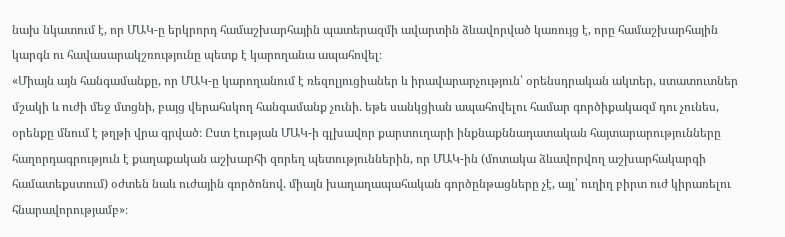նախ նկատում է, որ ՄԱԿ-ը երկրորդ համաշխարհային պատերազմի ավարտին ձևավորված կառույց է, որը համաշխարհային կարգն ու հավասարակշռությունը պետք է կարողանա ապահովել։
«Միայն այն հանգամանքը, որ ՄԱԿ-ը կարողանում է ռեզոլյուցիաներ և իրավարարչություն՝ օրենսդրական ակտեր, ստատուտներ մշակի և ուժի մեջ մտցնի, բայց վերահսկող հանգամանք չունի. եթե սանկցիան ապահովելու համար գործիքակազմ դու չունես, օրենքը մնում է թղթի վրա գրված։ Ըստ էության ՄԱԿ-ի գլխավոր քարտուղարի ինքնաքննադատական հայտարարությունները հաղորդագրություն է քաղաքական աշխարհի զորեղ պետություններին, որ ՄԱԿ-ին (մոտակա ձևավորվող աշխարհակարգի համատեքստում) օժտեն նաև ուժային գործոնով. միայն խաղաղապահական գործընթացները չէ, այլ՝ ուղիղ բիրտ ուժ կիրառելու հնարավորությամբ»։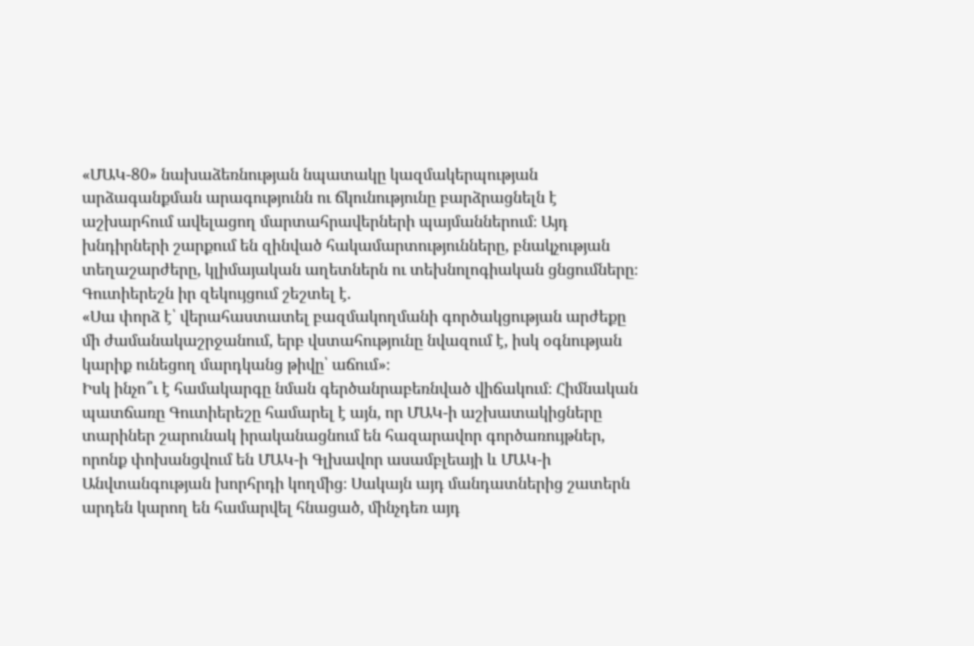«ՄԱԿ-80» նախաձեռնության նպատակը կազմակերպության արձագանքման արագությունն ու ճկունությունը բարձրացնելն է աշխարհում ավելացող մարտահրավերների պայմաններում։ Այդ խնդիրների շարքում են զինված հակամարտությունները, բնակչության տեղաշարժերը, կլիմայական աղետներն ու տեխնոլոգիական ցնցումները։ Գուտիերեշն իր զեկույցում շեշտել է.
«Սա փորձ է՝ վերահաստատել բազմակողմանի գործակցության արժեքը մի ժամանակաշրջանում, երբ վստահությունը նվազում է, իսկ օգնության կարիք ունեցող մարդկանց թիվը՝ աճում»։
Իսկ ինչո՞ւ է համակարգը նման գերծանրաբեռնված վիճակում։ Հիմնական պատճառը Գուտիերեշը համարել է այն, որ ՄԱԿ-ի աշխատակիցները տարիներ շարունակ իրականացնում են հազարավոր գործառույթներ, որոնք փոխանցվում են ՄԱԿ-ի Գլխավոր ասամբլեայի և ՄԱԿ-ի Անվտանգության խորհրդի կողմից։ Սակայն այդ մանդատներից շատերն արդեն կարող են համարվել հնացած, մինչդեռ այդ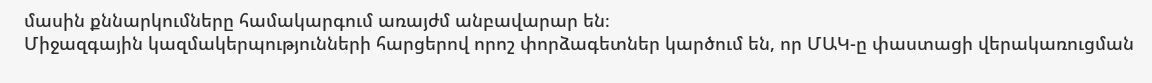մասին քննարկումները համակարգում առայժմ անբավարար են։
Միջազգային կազմակերպությունների հարցերով որոշ փորձագետներ կարծում են, որ ՄԱԿ-ը փաստացի վերակառուցման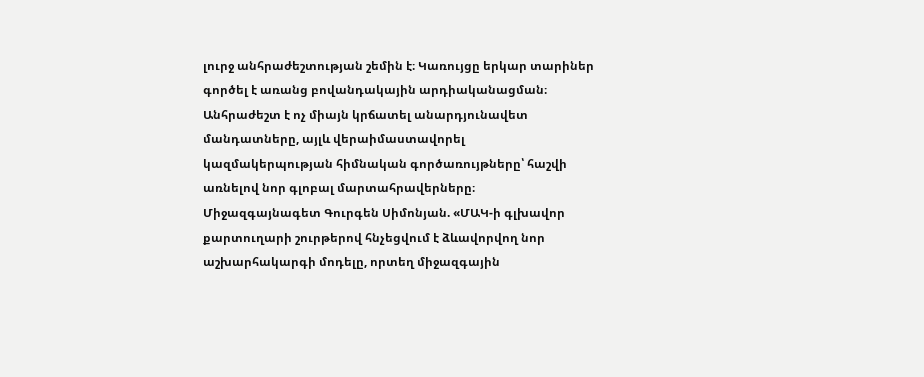լուրջ անհրաժեշտության շեմին է։ Կառույցը երկար տարիներ գործել է առանց բովանդակային արդիականացման։ Անհրաժեշտ է ոչ միայն կրճատել անարդյունավետ մանդատները, այլև վերաիմաստավորել կազմակերպության հիմնական գործառույթները՝ հաշվի առնելով նոր գլոբալ մարտահրավերները։
Միջազգայնագետ Գուրգեն Սիմոնյան. «ՄԱԿ-ի գլխավոր քարտուղարի շուրթերով հնչեցվում է ձևավորվող նոր աշխարհակարգի մոդելը, որտեղ միջազգային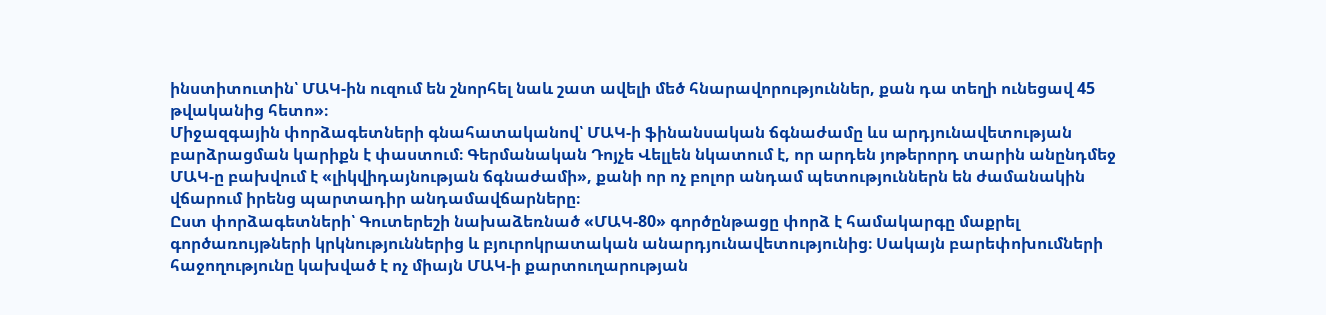ինստիտուտին՝ ՄԱԿ-ին ուզում են շնորհել նաև շատ ավելի մեծ հնարավորություններ, քան դա տեղի ունեցավ 45 թվականից հետո»։
Միջազգային փորձագետների գնահատականով՝ ՄԱԿ-ի ֆինանսական ճգնաժամը ևս արդյունավետության բարձրացման կարիքն է փաստում։ Գերմանական Դոյչե Վելլեն նկատում է, որ արդեն յոթերորդ տարին անընդմեջ ՄԱԿ-ը բախվում է «լիկվիդայնության ճգնաժամի», քանի որ ոչ բոլոր անդամ պետություններն են ժամանակին վճարում իրենց պարտադիր անդամավճարները։
Ըստ փորձագետների՝ Գուտերեշի նախաձեռնած «ՄԱԿ-80» գործընթացը փորձ է համակարգը մաքրել գործառույթների կրկնություններից և բյուրոկրատական անարդյունավետությունից։ Սակայն բարեփոխումների հաջողությունը կախված է ոչ միայն ՄԱԿ-ի քարտուղարության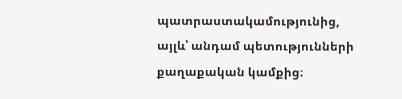պատրաստակամությունից, այլև՝ անդամ պետությունների քաղաքական կամքից։